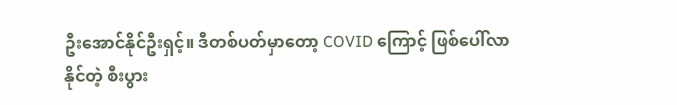ဦးအောင်နိုင်ဦးရှင့်။ ဒီတစ်ပတ်မှာတော့ COVID ကြောင့် ဖြစ်ပေါ်လာနိုင်တဲ့ စီးပွား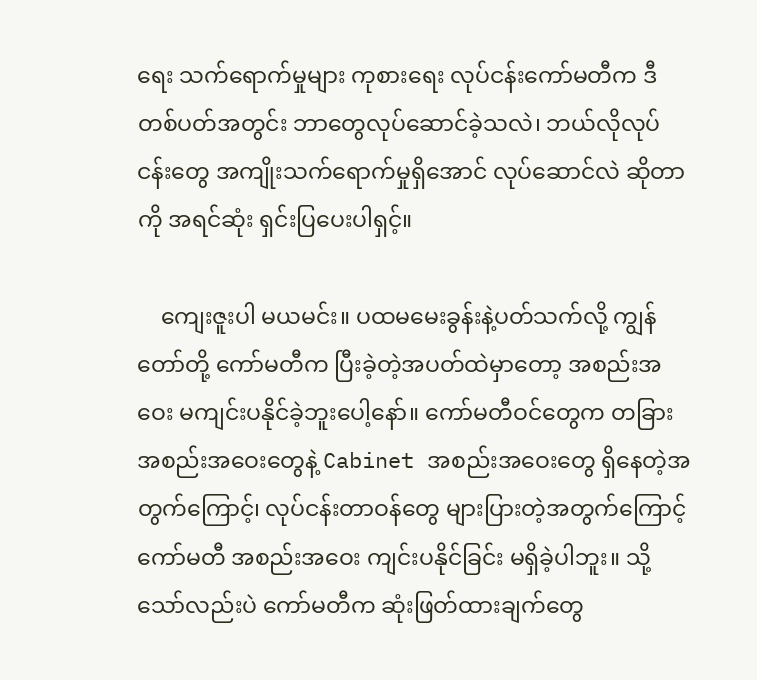ရေး သက်ရောက်မှုများ ကုစားရေး လုပ်ငန်းကော်မတီက ဒီတစ်ပတ်အတွင်း ဘာတွေလုပ်ဆောင်ခဲ့သလဲ၊ ဘယ်လိုလုပ်ငန်းတွေ အကျိုးသက်ရောက်မှုရှိအောင် လုပ်ဆောင်လဲ ဆိုတာကို အရင်ဆုံး ရှင်းပြပေးပါရှင့်။

    ကျေးဇူးပါ မယမင်း။ ပထမမေးခွန်းနဲ့ပတ်သက်လို့ ကျွန်တော်တို့ ကော်မတီက ပြီးခဲ့တဲ့အပတ်ထဲမှာတော့ အစည်းအဝေး မကျင်းပနိုင်ခဲ့ဘူးပေါ့နော်။ ကော်မတီဝင်တွေက တခြားအစည်းအဝေးတွေနဲ့ Cabinet အစည်းအဝေးတွေ ရှိနေတဲ့အတွက်ကြောင့်၊ လုပ်ငန်းတာဝန်တွေ များပြားတဲ့အတွက်ကြောင့် ကော်မတီ အစည်းအဝေး ကျင်းပနိုင်ခြင်း မရှိခဲ့ပါဘူး။ သို့သော်လည်းပဲ ကော်မတီက ဆုံးဖြတ်ထားချက်တွေ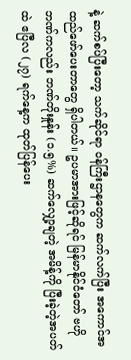နဲ့ ဆက်စပ်ပြီးတော့ သက်ဆိုင်ရာ ဝန်ကြီးဌာနတွေက ဆက်လက်ပြီး အကောင်အထည်ဖော်ပေးတာတွေ ရှိပါတယ်။ ဥပမာအားဖြင့်ဆိုရင် မြန်မာနိုင်ငံတော် ဗဟိုဘဏ်ကလည်း ဘဏ်တိုးနှုန်း (၁.၅%) ဆက်လျှော့ချတဲ့ အမိန့်ကို ပြီးခဲ့တဲ့အပတ်ထဲ ဧပြီလ (၂၇) ရက်နေ့က ထုတ်ပြန်ပေး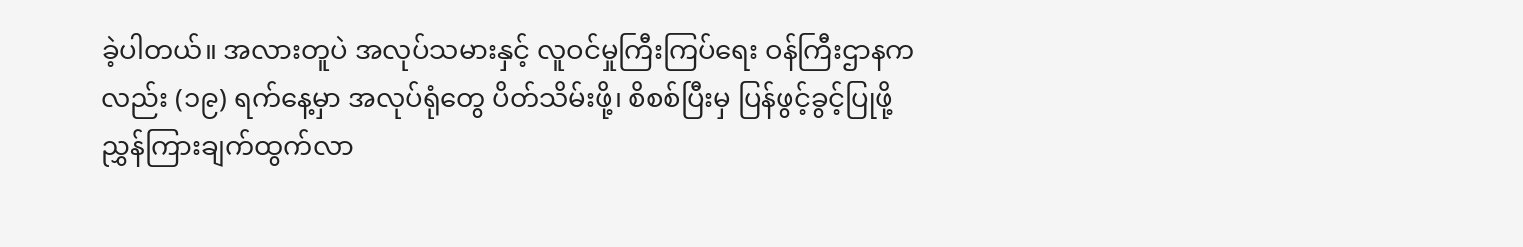ခဲ့ပါတယ်။ အလားတူပဲ အလုပ်သမားနှင့် လူဝင်မှုကြီးကြပ်ရေး ဝန်ကြီးဌာနကလည်း (၁၉) ရက်နေ့မှာ အလုပ်ရုံတွေ ပိတ်သိမ်းဖို့၊ စိစစ်ပြီးမှ ပြန်ဖွင့်ခွင့်ပြုဖို့ ညွှန်ကြားချက်ထွက်လာ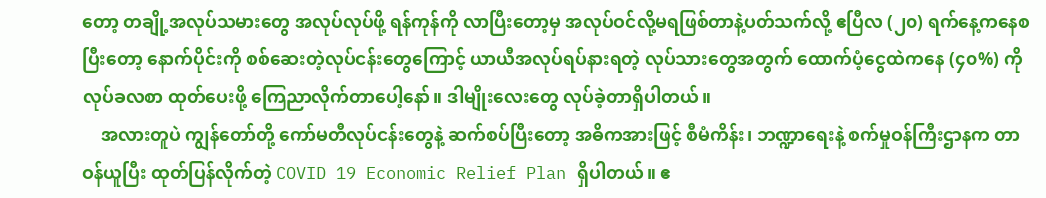တော့ တချို့အလုပ်သမားတွေ အလုပ်လုပ်ဖို့ ရန်ကုန်ကို လာပြီးတော့မှ အလုပ်ဝင်လို့မရဖြစ်တာနဲ့ပတ်သက်လို့ ဧပြီလ (၂၀) ရက်နေ့ကနေစပြီးတော့ နောက်ပိုင်းကို စစ်ဆေးတဲ့လုပ်ငန်းတွေကြောင့် ယာယီအလုပ်ရပ်နားရတဲ့ လုပ်သားတွေအတွက် ထောက်ပံ့ငွေထဲကနေ (၄၀%) ကို လုပ်ခလစာ ထုတ်ပေးဖို့ ကြေညာလိုက်တာပေါ့နော်။ ဒါမျိုးလေးတွေ လုပ်ခဲ့တာရှိပါတယ်။
    အလားတူပဲ ကျွန်တော်တို့ ကော်မတီလုပ်ငန်းတွေနဲ့ ဆက်စပ်ပြီးတော့ အဓိကအားဖြင့် စီမံကိန်း၊ ဘဏ္ဍာရေးနဲ့ စက်မှုဝန်ကြီးဌာနက တာဝန်ယူပြီး ထုတ်ပြန်လိုက်တဲ့ COVID 19 Economic Relief Plan ရှိပါတယ်။ ဧ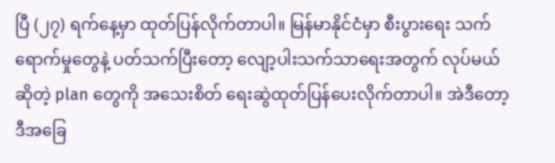ပြီ (၂၇) ရက်နေ့မှာ ထုတ်ပြန်လိုက်တာပါ။ မြန်မာနိုင်ငံမှာ စီးပွားရေး သက်ရောက်မှုတွေနဲ့ ပတ်သက်ပြီးတော့ လျော့ပါးသက်သာရေးအတွက် လုပ်မယ်ဆိုတဲ့ plan တွေကို အသေးစိတ် ရေးဆွဲထုတ်ပြန်ပေးလိုက်တာပါ။ အဲဒီတော့ ဒီအခြေ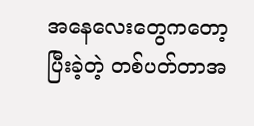အနေလေးတွေကတော့ ပြီးခဲ့တဲ့ တစ်ပတ်တာအ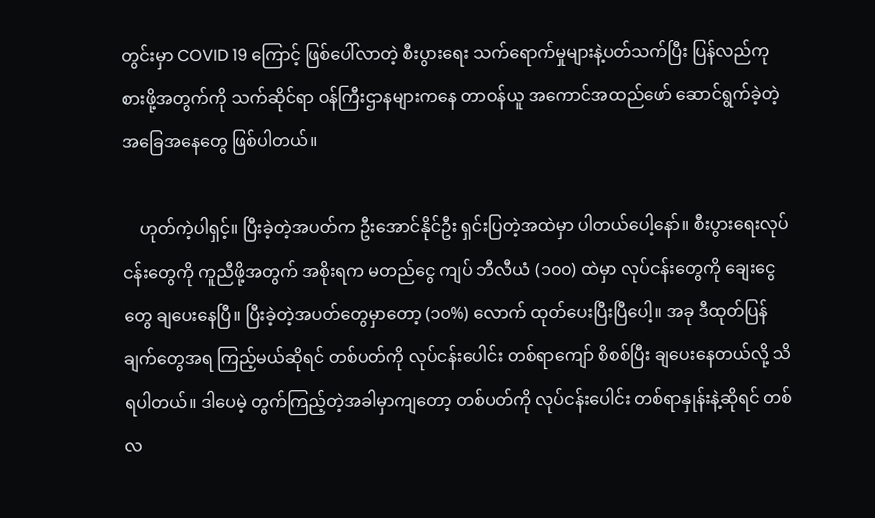တွင်းမှာ COVID 19 ကြောင့် ဖြစ်ပေါ်လာတဲ့ စီးပွားရေး သက်ရောက်မှုများနဲ့ပတ်သက်ပြီး ပြန်လည်ကုစားဖို့အတွက်ကို သက်ဆိုင်ရာ ဝန်ကြီးဌာနများကနေ တာဝန်ယူ အကောင်အထည်ဖော် ဆောင်ရွက်ခဲ့တဲ့ အခြေအနေတွေ ဖြစ်ပါတယ်။

    ဟုတ်ကဲ့ပါရှင့်။ ပြီးခဲ့တဲ့အပတ်က ဦးအောင်နိုင်ဦး ရှင်းပြတဲ့အထဲမှာ ပါတယ်ပေါ့နော်။ စီးပွားရေးလုပ်ငန်းတွေကို ကူညီဖို့အတွက် အစိုးရက မတည်ငွေ ကျပ် ဘီလီယံ (၁၀၀) ထဲမှာ လုပ်ငန်းတွေကို ချေးငွေတွေ ချပေးနေပြီ။ ပြီးခဲ့တဲ့အပတ်တွေမှာတော့ (၁၀%) လောက် ထုတ်ပေးပြီးပြီပေါ့။ အခု ဒီထုတ်ပြန်ချက်တွေအရ ကြည့်မယ်ဆိုရင် တစ်ပတ်ကို လုပ်ငန်းပေါင်း တစ်ရာကျော် စိစစ်ပြီး ချပေးနေတယ်လို့ သိရပါတယ်။ ဒါပေမဲ့ တွက်ကြည့်တဲ့အခါမှာကျတော့ တစ်ပတ်ကို လုပ်ငန်းပေါင်း တစ်ရာနှုန်းနဲ့ဆိုရင် တစ်လ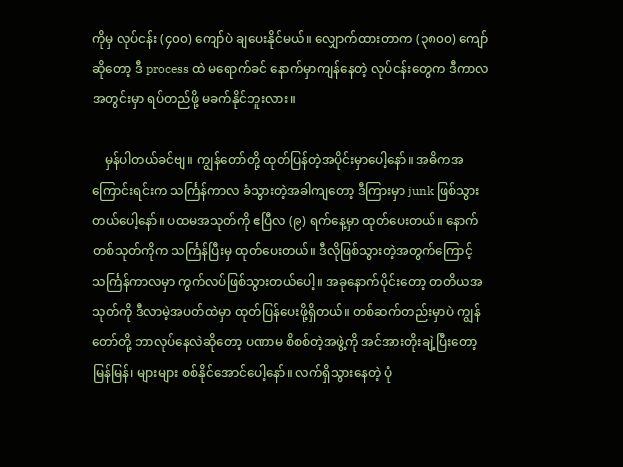ကိုမှ လုပ်ငန်း (၄၀၀) ကျော်ပဲ ချပေးနိုင်မယ်။ လျှောက်ထားတာက (၃၈၀၀) ကျော်ဆိုတော့ ဒီ process ထဲ မရောက်ခင် နောက်မှာကျန်နေတဲ့ လုပ်ငန်းတွေက ဒီကာလအတွင်းမှာ ရပ်တည်ဖို့ မခက်နိုင်ဘူးလား။

    မှန်ပါတယ်ခင်ဗျ။ ကျွန်တော်တို့ ထုတ်ပြန်တဲ့အပိုင်းမှာပေါ့နော်။ အဓိကအကြောင်းရင်းက သင်္ကြန်ကာလ ခံသွားတဲ့အခါကျတော့ ဒီကြားမှာ junk ဖြစ်သွားတယ်ပေါ့နော်။ ပထမအသုတ်ကို ဧပြီလ (၉) ရက်နေ့မှာ ထုတ်ပေးတယ်။ နောက်တစ်သုတ်ကိုက သင်္ကြန်ပြီးမှ ထုတ်ပေးတယ်။ ဒီလိုဖြစ်သွားတဲ့အတွက်ကြောင့် သင်္ကြန်ကာလမှာ ကွက်လပ်ဖြစ်သွားတယ်ပေါ့။ အခုနောက်ပိုင်းတော့ တတိယအသုတ်ကို ဒီလာမဲ့အပတ်ထဲမှာ ထုတ်ပြန်ပေးဖို့ရှိတယ်။ တစ်ဆက်တည်းမှာပဲ ကျွန်တော်တို့ ဘာလုပ်နေလဲဆိုတော့ ပဏာမ စိစစ်တဲ့အဖွဲ့ကို အင်အားတိုးချဲ့ပြီးတော့ မြန်မြန်၊ များများ စစ်နိုင်အောင်ပေါ့နော်။ လက်ရှိသွားနေတဲ့ ပုံ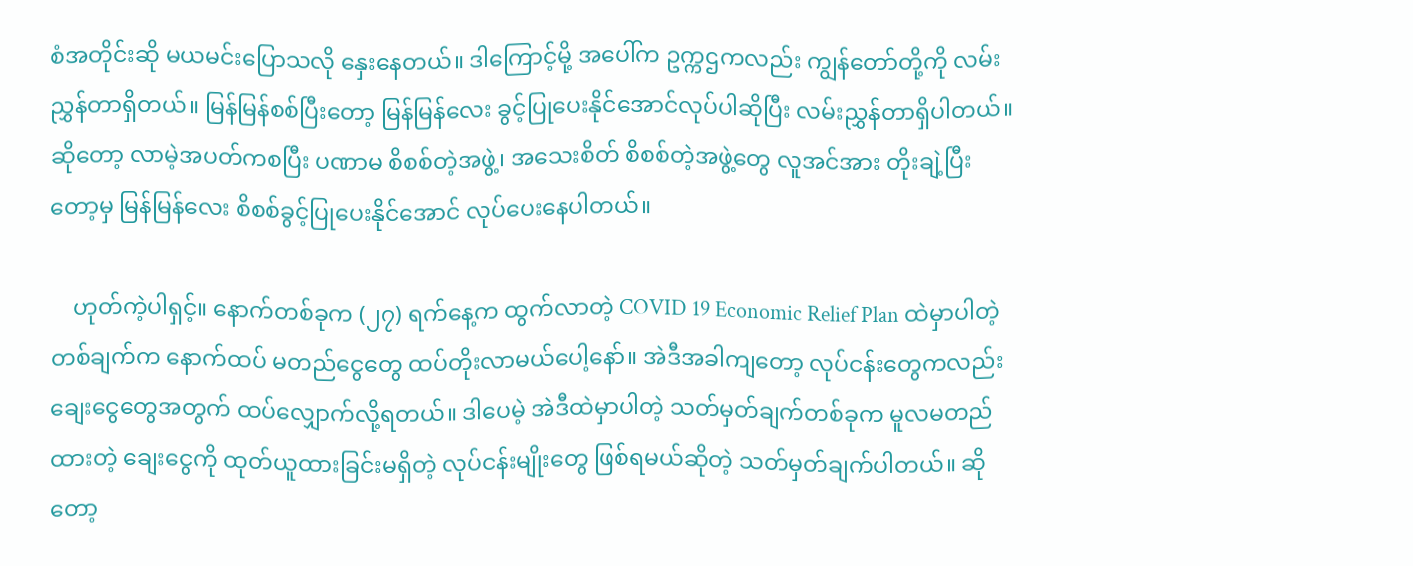စံအတိုင်းဆို မယမင်းပြောသလို နှေးနေတယ်။ ဒါကြောင့်မို့ အပေါ်က ဥက္ကဌကလည်း ကျွန်တော်တို့ကို လမ်းညွှန်တာရှိတယ်။ မြန်မြန်စစ်ပြီးတော့ မြန်မြန်လေး ခွင့်ပြုပေးနိုင်အောင်လုပ်ပါဆိုပြီး လမ်းညွှန်တာရှိပါတယ်။ ဆိုတော့ လာမဲ့အပတ်ကစပြီး ပဏာမ စိစစ်တဲ့အဖွဲ့၊ အသေးစိတ် စိစစ်တဲ့အဖွဲ့တွေ လူအင်အား တိုးချဲ့ပြီးတော့မှ မြန်မြန်လေး စိစစ်ခွင့်ပြုပေးနိုင်အောင် လုပ်ပေးနေပါတယ်။

    ဟုတ်ကဲ့ပါရှင့်။ နောက်တစ်ခုက (၂၇) ရက်နေ့က ထွက်လာတဲ့ COVID 19 Economic Relief Plan ထဲမှာပါတဲ့ တစ်ချက်က နောက်ထပ် မတည်ငွေတွေ ထပ်တိုးလာမယ်ပေါ့နော်။ အဲဒီအခါကျတော့ လုပ်ငန်းတွေကလည်း ချေးငွေတွေအတွက် ထပ်လျှောက်လို့ရတယ်။ ဒါပေမဲ့ အဲဒီထဲမှာပါတဲ့ သတ်မှတ်ချက်တစ်ခုက မူလမတည်ထားတဲ့ ချေးငွေကို ထုတ်ယူထားခြင်းမရှိတဲ့ လုပ်ငန်းမျိုးတွေ ဖြစ်ရမယ်ဆိုတဲ့ သတ်မှတ်ချက်ပါတယ်။ ဆိုတော့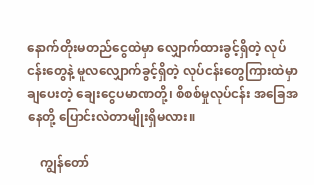နောက်တိုးမတည်ငွေထဲမှာ လျှောက်ထားခွင့်ရှိတဲ့ လုပ်ငန်းတွေနဲ့ မူလလျှောက်ခွင့်ရှိတဲ့ လုပ်ငန်းတွေကြားထဲမှာ ချပေးတဲ့ ချေးငွေပမာဏတို့၊ စိစစ်မှုလုပ်ငန်း အခြေအနေတို့ ပြောင်းလဲတာမျိုးရှိမလား။

    ကျွန်တော်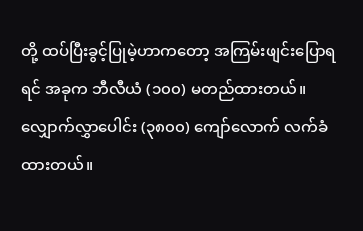တို့ ထပ်ပြီးခွင့်ပြုမဲ့ဟာကတော့ အကြမ်းဖျင်းပြောရရင် အခုက ဘီလီယံ (၁၀၀) မတည်ထားတယ်။ လျှောက်လွှာပေါင်း (၃၈၀၀) ကျော်လောက် လက်ခံထားတယ်။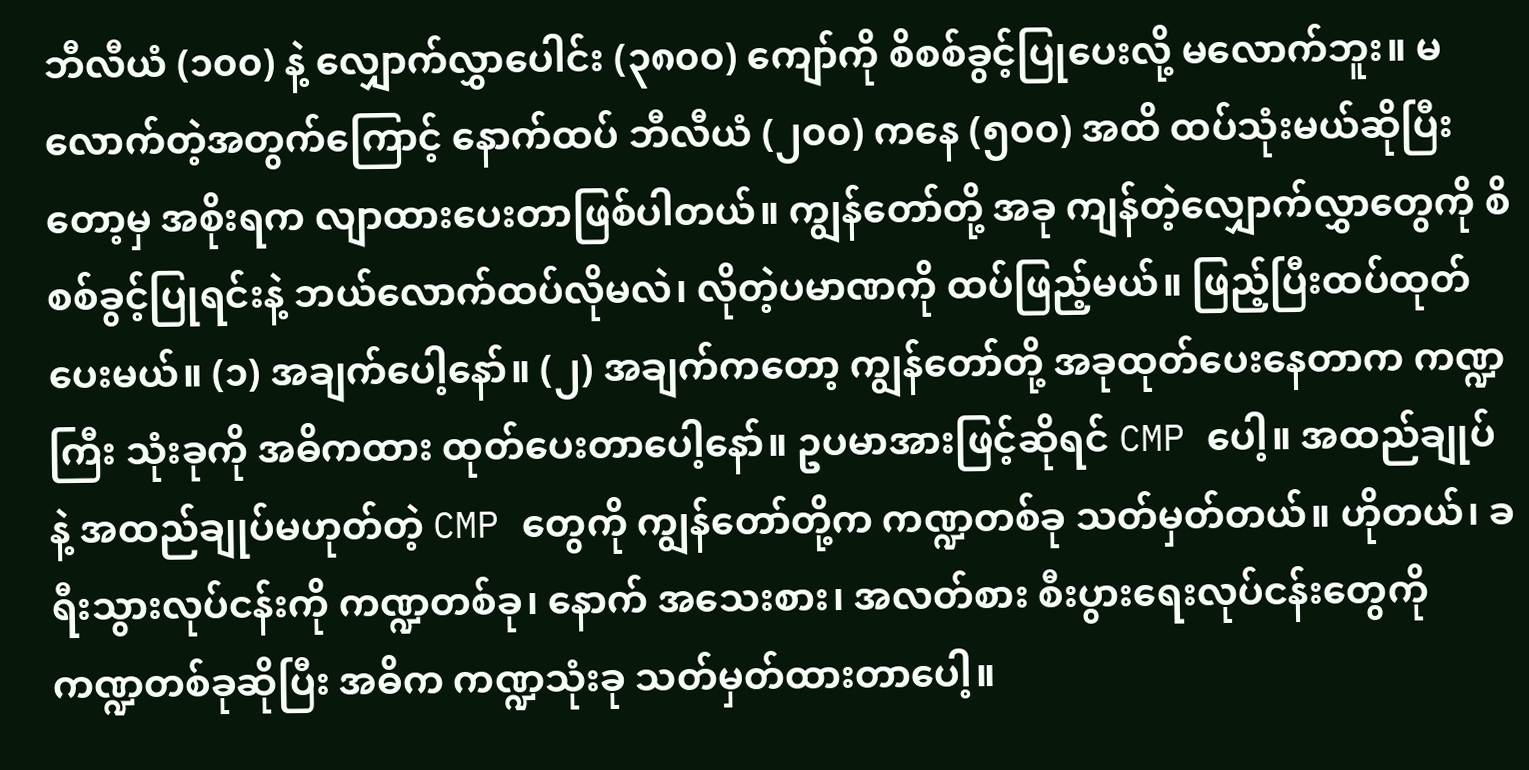ဘီလီယံ (၁၀၀) နဲ့ လျှောက်လွှာပေါင်း (၃၈၀၀) ကျော်ကို စိစစ်ခွင့်ပြုပေးလို့ မလောက်ဘူး။ မလောက်တဲ့အတွက်ကြောင့် နောက်ထပ် ဘီလီယံ (၂၀၀) ကနေ (၅၀၀) အထိ ထပ်သုံးမယ်ဆိုပြီးတော့မှ အစိုးရက လျာထားပေးတာဖြစ်ပါတယ်။ ကျွန်တော်တို့ အခု ကျန်တဲ့လျှောက်လွှာတွေကို စိစစ်ခွင့်ပြုရင်းနဲ့ ဘယ်လောက်ထပ်လိုမလဲ၊ လိုတဲ့ပမာဏကို ထပ်ဖြည့်မယ်။ ဖြည့်ပြီးထပ်ထုတ်ပေးမယ်။ (၁) အချက်ပေါ့နော်။ (၂) အချက်ကတော့ ကျွန်တော်တို့ အခုထုတ်ပေးနေတာက ကဏ္ဍကြီး သုံးခုကို အဓိကထား ထုတ်ပေးတာပေါ့နော်။ ဥပမာအားဖြင့်ဆိုရင် CMP ပေါ့။ အထည်ချုပ်နဲ့ အထည်ချုပ်မဟုတ်တဲ့ CMP တွေကို ကျွန်တော်တို့က ကဏ္ဍတစ်ခု သတ်မှတ်တယ်။ ဟိုတယ်၊ ခရီးသွားလုပ်ငန်းကို ကဏ္ဍတစ်ခု၊ နောက် အသေးစား၊ အလတ်စား စီးပွားရေးလုပ်ငန်းတွေကို ကဏ္ဍတစ်ခုဆိုပြီး အဓိက ကဏ္ဍသုံးခု သတ်မှတ်ထားတာပေါ့။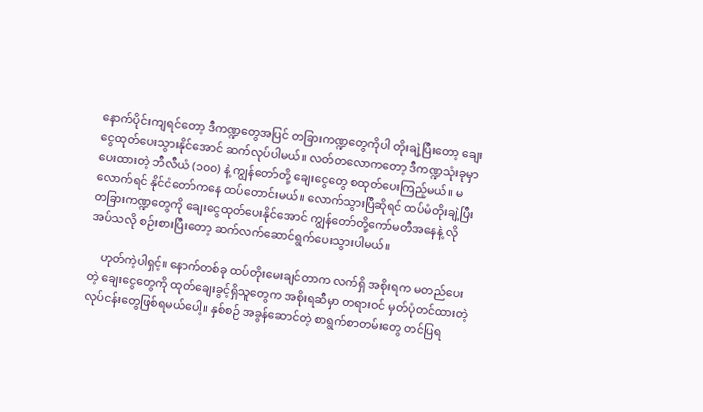နောက်ပိုင်းကျရင်တော့ ဒီကဏ္ဍတွေအပြင် တခြားကဏ္ဍတွေကိုပါ တိုးချဲ့ပြီးတော့ ချေးငွေထုတ်ပေးသွားနိုင်အောင် ဆက်လုပ်ပါမယ်။ လတ်တလောကတော့ ဒီကဏ္ဍသုံးခုမှာ ပေးထားတဲ့ ဘီလီယံ (၁၀၀) နဲ့ ကျွန်တော်တို့ ချေးငွေတွေ စထုတ်ပေးကြည့်မယ်။ မလောက်ရင် နိုင်ငံတော်ကနေ ထပ်တောင်းမယ်။ လောက်သွားပြီဆိုရင် ထပ်မံတိုးချဲ့ပြီး တခြားကဏ္ဍတွေကို ချေးငွေထုတ်ပေးနိုင်အောင် ကျွန်တော်တို့ကော်မတီအနေနဲ့ လိုအပ်သလို စဉ်းစားပြီးတော့ ဆက်လက်ဆောင်ရွက်ပေးသွားပါမယ်။

    ဟုတ်ကဲ့ပါရှင့်။ နောက်တစ်ခု ထပ်တိုးမေးချင်တာက လက်ရှိ အစိုးရက မတည်ပေးတဲ့ ချေးငွေတွေကို ထုတ်ချေးခွင့်ရှိသူတွေက အစိုးရဆီမှာ တရားဝင် မှတ်ပုံတင်ထားတဲ့လုပ်ငန်းတွေဖြစ်ရမယ်ပေါ့။ နှစ်စဉ် အခွန်ဆောင်တဲ့ စာရွက်စာတမ်းတွေ တင်ပြရ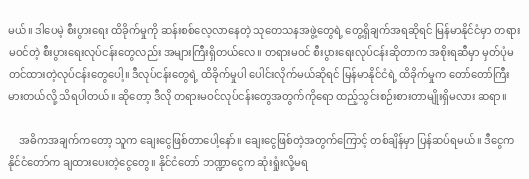မယ်။ ဒါပေမဲ့ စီးပွားရေး ထိခိုက်မှုကို ဆန်းစစ်လေ့လာနေတဲ့ သုတေသနအဖွဲ့တွေရဲ့ တွေ့ရှိချက်အရဆိုရင် မြန်မာနိုင်ငံမှာ တရားမဝင်တဲ့ စီးပွားရေးလုပ်ငန်းတွေလည်း အများကြီးရှိတယ်လေ။ တရားမဝင် စီးပွားရေးလုပ်ငန်းဆိုတာက အစိုးရဆီမှာ မှတ်ပုံမတင်ထားတဲ့လုပ်ငန်းတွေပေါ့။ ဒီလုပ်ငန်းတွေရဲ့ ထိခိုက်မှုပါ ပေါင်းလိုက်မယ်ဆိုရင် မြန်မာနိုင်ငံရဲ့ ထိခိုက်မှုက တော်တော်ကြီးမားတယ်လို့ သိရပါတယ်။ ဆိုတော့ ဒီလို တရားမဝင်လုပ်ငန်းတွေအတွက်ကိုရော ထည့်သွင်းစဉ်းစားတာမျိုးရှိမလား ဆရာ။

    အဓိကအချက်ကတော့ သူက ချေးငွေဖြစ်တာပေါ့နော်။ ချေးငွေဖြစ်တဲ့အတွက်ကြောင့် တစ်ချိန်မှာ ပြန်ဆပ်ရမယ်။ ဒီငွေက နိုင်ငံတော်က ချထားပေးတဲ့ငွေတွေ။ နိုင်ငံတော် ဘဏ္ဍာငွေက ဆုံးရှုံးလို့မရ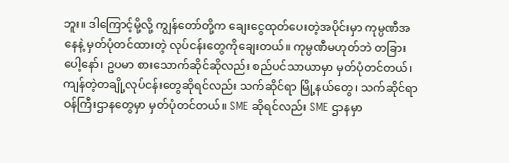ဘူး။ ဒါကြောင့်မို့လို့ ကျွန်တော်တို့က ချေးငွေထုတ်ပေးတဲ့အပိုင်းမှာ ကုမ္ပဏီအနေနဲ့ မှတ်ပုံတင်ထားတဲ့ လုပ်ငန်းတွေကိုချေးတယ်။ ကုမ္ပဏီမဟုတ်ဘဲ တခြားပေါ့နော်၊ ဥပမာ စားသောက်ဆိုင်ဆိုလည်း စည်ပင်သာယာမှာ မှတ်ပုံတင်တယ်၊ ကျန်တဲ့တချို့လုပ်ငန်းတွေဆိုရင်လည်း သက်ဆိုင်ရာ မြို့နယ်တွေ၊ သက်ဆိုင်ရာ ဝန်ကြီးဌာနတွေမှာ မှတ်ပုံတင်တယ်။ SME ဆိုရင်လည်း SME ဌာနမှာ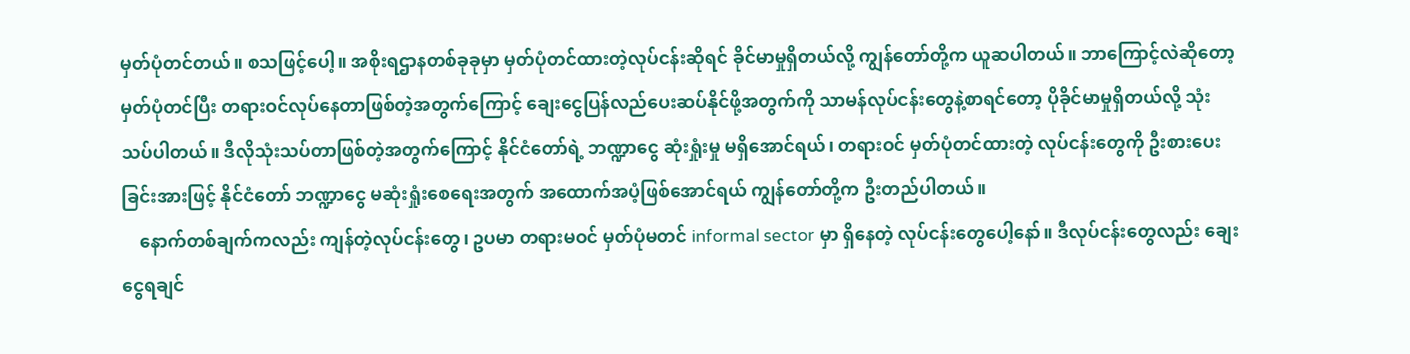မှတ်ပုံတင်တယ်။ စသဖြင့်ပေါ့။ အစိုးရဌာနတစ်ခုခုမှာ မှတ်ပုံတင်ထားတဲ့လုပ်ငန်းဆိုရင် ခိုင်မာမှုရှိတယ်လို့ ကျွန်တော်တို့က ယူဆပါတယ်။ ဘာကြောင့်လဲဆိုတော့ မှတ်ပုံတင်ပြီး တရားဝင်လုပ်နေတာဖြစ်တဲ့အတွက်ကြောင့် ချေးငွေပြန်လည်ပေးဆပ်နိုင်ဖို့အတွက်ကို သာမန်လုပ်ငန်းတွေနဲ့စာရင်တော့ ပိုခိုင်မာမှုရှိတယ်လို့ သုံးသပ်ပါတယ်။ ဒီလိုသုံးသပ်တာဖြစ်တဲ့အတွက်ကြောင့် နိုင်ငံတော်ရဲ့ ဘဏ္ဍာငွေ ဆုံးရှုံးမှု မရှိအောင်ရယ်၊ တရားဝင် မှတ်ပုံတင်ထားတဲ့ လုပ်ငန်းတွေကို ဦးစားပေးခြင်းအားဖြင့် နိုင်ငံတော် ဘဏ္ဍာငွေ မဆုံးရှုံးစေရေးအတွက် အထောက်အပံ့ဖြစ်အောင်ရယ် ကျွန်တော်တို့က ဦးတည်ပါတယ်။
    နောက်တစ်ချက်ကလည်း ကျန်တဲ့လုပ်ငန်းတွေ၊ ဥပမာ တရားမဝင် မှတ်ပုံမတင် informal sector မှာ ရှိနေတဲ့ လုပ်ငန်းတွေပေါ့နော်။ ဒီလုပ်ငန်းတွေလည်း ချေးငွေရချင်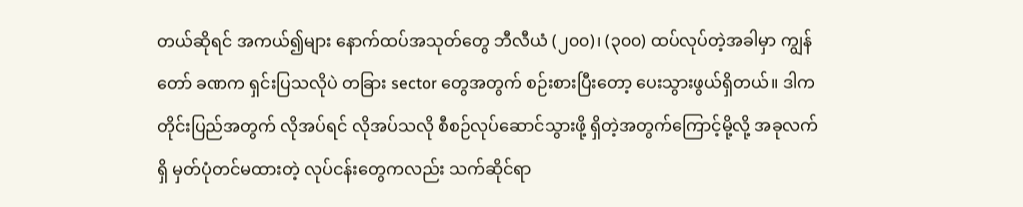တယ်ဆိုရင် အကယ်၍များ နောက်ထပ်အသုတ်တွေ ဘီလီယံ (၂၀၀)၊ (၃၀၀) ထပ်လုပ်တဲ့အခါမှာ ကျွန်တော် ခဏက ရှင်းပြသလိုပဲ တခြား sector တွေအတွက် စဉ်းစားပြီးတော့ ပေးသွားဖွယ်ရှိတယ်။ ဒါက တိုင်းပြည်အတွက် လိုအပ်ရင် လိုအပ်သလို စီစဉ်လုပ်ဆောင်သွားဖို့ ရှိတဲ့အတွက်ကြောင့်မို့လို့ အခုလက်ရှိ မှတ်ပုံတင်မထားတဲ့ လုပ်ငန်းတွေကလည်း သက်ဆိုင်ရာ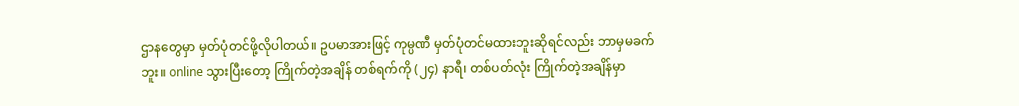ဌာနတွေမှာ မှတ်ပုံတင်ဖို့လိုပါတယ်။ ဥပမာအားဖြင့် ကုမ္ပဏီ မှတ်ပုံတင်မထားဘူးဆိုရင်လည်း ဘာမှမခက်ဘူး။ online သွားပြီးတော့ ကြိုက်တဲ့အချိန် တစ်ရက်ကို (၂၄) နာရီ၊ တစ်ပတ်လုံး ကြိုက်တဲ့အချိန်မှာ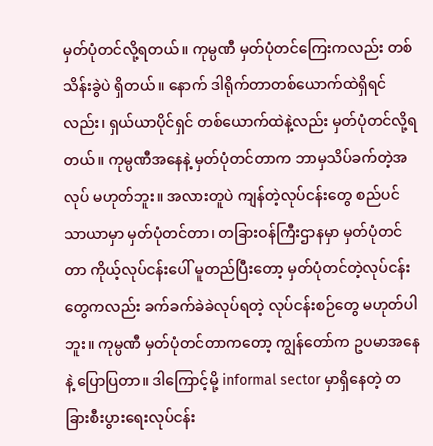မှတ်ပုံတင်လို့ရတယ်။ ကုမ္ပဏီ မှတ်ပုံတင်ကြေးကလည်း တစ်သိန်းခွဲပဲ ရှိတယ်။ နောက် ဒါရိုက်တာတစ်ယောက်ထဲရှိရင်လည်း၊ ရှယ်ယာပိုင်ရှင် တစ်ယောက်ထဲနဲ့လည်း မှတ်ပုံတင်လို့ရတယ်။ ကုမ္ပဏီအနေနဲ့ မှတ်ပုံတင်တာက ဘာမှသိပ်ခက်တဲ့အလုပ် မဟုတ်ဘူး။ အလားတူပဲ ကျန်တဲ့လုပ်ငန်းတွေ စည်ပင်သာယာမှာ မှတ်ပုံတင်တာ၊ တခြားဝန်ကြီးဌာနမှာ မှတ်ပုံတင်တာ ကိုယ့်လုပ်ငန်းပေါ် မူတည်ပြီးတော့ မှတ်ပုံတင်တဲ့လုပ်ငန်းတွေကလည်း ခက်ခက်ခဲခဲလုပ်ရတဲ့ လုပ်ငန်းစဉ်တွေ မဟုတ်ပါဘူး။ ကုမ္ပဏီ မှတ်ပုံတင်တာကတော့ ကျွန်တော်က ဥပမာအနေနဲ့ ပြောပြတာ။ ဒါကြောင့်မို့ informal sector မှာရှိနေတဲ့ တခြားစီးပွားရေးလုပ်ငန်း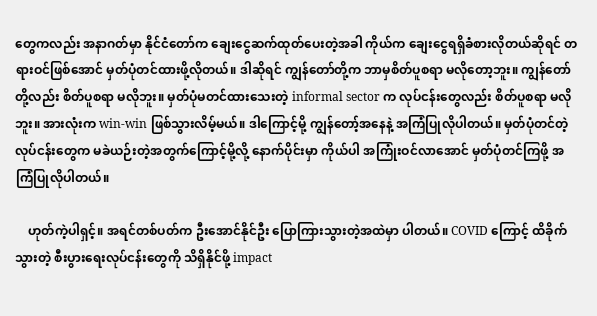တွေကလည်း အနာဂတ်မှာ နိုင်ငံတော်က ချေးငွေဆက်ထုတ်ပေးတဲ့အခါ ကိုယ်က ချေးငွေရရှိခံစားလိုတယ်ဆိုရင် တရားဝင်ဖြစ်အောင် မှတ်ပုံတင်ထားဖို့လိုတယ်။ ဒါဆိုရင် ကျွန်တော်တို့က ဘာမှစိတ်ပူစရာ မလိုတော့ဘူး။ ကျွန်တော်တို့လည်း စိတ်ပူစရာ မလိုဘူး။ မှတ်ပုံမတင်ထားသေးတဲ့ informal sector က လုပ်ငန်းတွေလည်း စိတ်ပူစရာ မလိုဘူး။ အားလုံးက win-win ဖြစ်သွားလိမ့်မယ်။ ဒါကြောင့်မို့ ကျွန်တော့်အနေနဲ့ အကြံပြုလိုပါတယ်။ မှတ်ပုံတင်တဲ့လုပ်ငန်းတွေက မခဲယဉ်းတဲ့အတွက်ကြောင့်မို့လို့ နောက်ပိုင်းမှာ ကိုယ်ပါ အကြုံးဝင်လာအောင် မှတ်ပုံတင်ကြဖို့ အကြံပြုလိုပါတယ်။

    ဟုတ်ကဲ့ပါရှင့်။ အရင်တစ်ပတ်က ဦးအောင်နိုင်ဦး ပြောကြားသွားတဲ့အထဲမှာ ပါတယ်။ COVID ကြောင့် ထိခိုက်သွားတဲ့ စီးပွားရေးလုပ်ငန်းတွေကို သိရှိနိုင်ဖို့ impact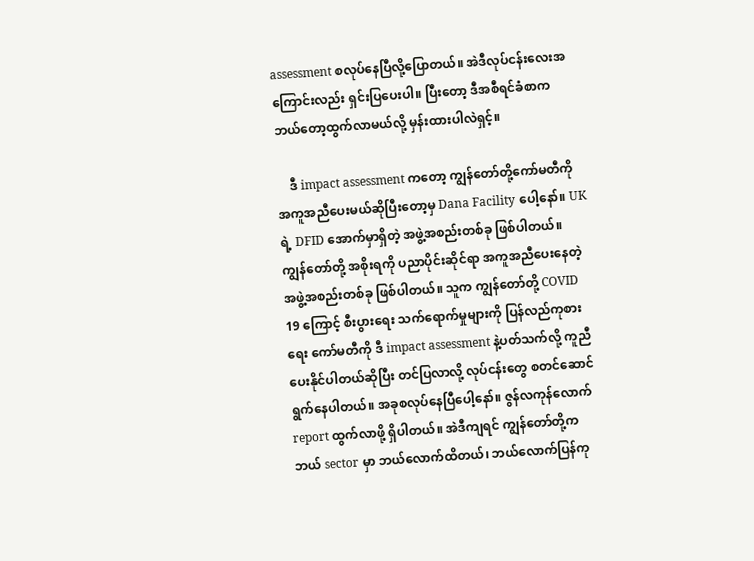assessment စလုပ်နေပြီလို့ပြောတယ်။ အဲဒီလုပ်ငန်းလေးအကြောင်းလည်း ရှင်းပြပေးပါ။ ပြီးတော့ ဒီအစီရင်ခံစာက ဘယ်တော့ထွက်လာမယ်လို့ မှန်းထားပါလဲရှင့်။

    ဒီ impact assessment ကတော့ ကျွန်တော်တို့ကော်မတီကို အကူအညီပေးမယ်ဆိုပြီးတော့မှ Dana Facility ပေါ့နော်။ UK ရဲ့ DFID အောက်မှာရှိတဲ့ အဖွဲ့အစည်းတစ်ခု ဖြစ်ပါတယ်။ ကျွန်တော်တို့ အစိုးရကို ပညာပိုင်းဆိုင်ရာ အကူအညီပေးနေတဲ့ အဖွဲ့အစည်းတစ်ခု ဖြစ်ပါတယ်။ သူက ကျွန်တော်တို့ COVID 19 ကြောင့် စီးပွားရေး သက်ရောက်မှုများကို ပြန်လည်ကုစားရေး ကော်မတီကို ဒီ impact assessment နဲ့ပတ်သက်လို့ ကူညီပေးနိုင်ပါတယ်ဆိုပြီး တင်ပြလာလို့ လုပ်ငန်းတွေ စတင်ဆောင်ရွက်နေပါတယ်။ အခုစလုပ်နေပြီပေါ့နော်။ ဇွန်လကုန်လောက် report ထွက်လာဖို့ ရှိပါတယ်။ အဲဒီကျရင် ကျွန်တော်တို့က ဘယ် sector မှာ ဘယ်လောက်ထိတယ်၊ ဘယ်လောက်ပြန်ကု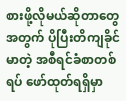စားဖို့လိုမယ်ဆိုတာတွေအတွက် ပိုပြီးတိကျခိုင်မာတဲ့ အစီရင်ခံစာတစ်ရပ် ဖော်ထုတ်ရရှိမှာ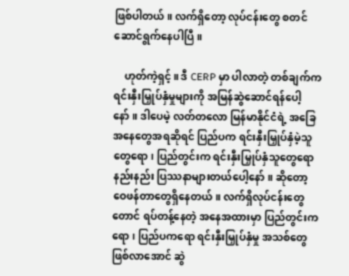ဖြစ်ပါတယ်။ လက်ရှိတော့ လုပ်ငန်းတွေ စတင်ဆောင်ရွက်နေပါပြီ။

    ဟုတ်ကဲ့ရှင့်။ ဒီ CERP မှာ ပါလာတဲ့ တစ်ချက်က ရင်းနှီးမြှုပ်နှံမှုများကို အမြန်ဆွဲဆောင်ရန်ပေါ့နော်။ ဒါပေမဲ့ လတ်တလော မြန်မာနိုင်ငံရဲ့ အခြေအနေတွေအရဆိုရင် ပြည်ပက ရင်းနှီးမြှုပ်နှံမဲ့သူတွေရော၊ ပြည်တွင်းက ရင်းနှီးမြှုပ်နှံသူတွေရော နည်းနည်း ပြဿနာများတယ်ပေါ့နော်။ ဆိုတော့ ဝေဖန်တာတွေရှိနေတယ်။ လက်ရှိလုပ်ငန်းတွေတောင် ရပ်တန့်နေတဲ့ အနေအထားမှာ ပြည်တွင်းကရော၊ ပြည်ပကရော ရင်းနှီးမြှုပ်နှံမှု အသစ်တွေဖြစ်လာအောင် ဆွဲ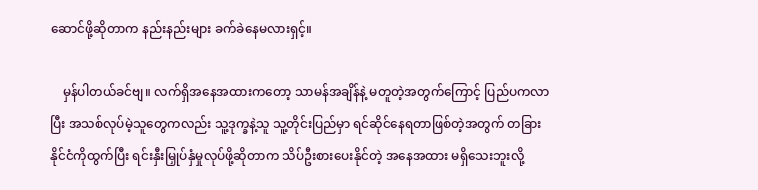ဆောင်ဖို့ဆိုတာက နည်းနည်းများ ခက်ခဲနေမလားရှင့်။

    မှန်ပါတယ်ခင်ဗျ။ လက်ရှိအနေအထားကတော့ သာမန်အချိန်နဲ့ မတူတဲ့အတွက်ကြောင့် ပြည်ပကလာပြီး အသစ်လုပ်မဲ့သူတွေကလည်း သူ့ဒုက္ခနဲ့သူ သူ့တိုင်းပြည်မှာ ရင်ဆိုင်နေရတာဖြစ်တဲ့အတွက် တခြားနိုင်ငံကိုထွက်ပြီး ရင်းနှီးမြှုပ်နှံမှုလုပ်ဖို့ဆိုတာက သိပ်ဦးစားပေးနိုင်တဲ့ အနေအထား မရှိသေးဘူးလို့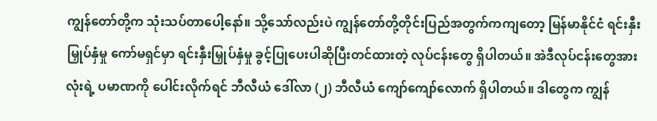ကျွန်တော်တို့က သုံးသပ်တာပေါ့နော်။ သို့သော်လည်းပဲ ကျွန်တော်တို့တိုင်းပြည်အတွက်ကကျတော့ မြန်မာနိုင်ငံ ရင်းနှီးမြှုပ်နှံမှု ကော်မရှင်မှာ ရင်းနှီးမြှုပ်နှံမှု ခွင့်ပြုပေးပါဆိုပြီးတင်ထားတဲ့ လုပ်ငန်းတွေ ရှိပါတယ်။ အဲဒီလုပ်ငန်းတွေအားလုံးရဲ့ ပမာဏကို ပေါင်းလိုက်ရင် ဘီလီယံ ဒေါ်လာ (၂) ဘီလီယံ ကျော်ကျော်လောက် ရှိပါတယ်။ ဒါတွေက ကျွန်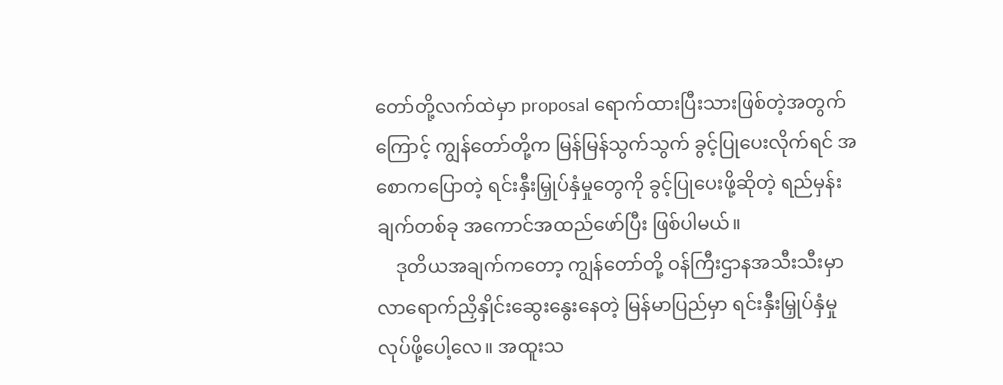တော်တို့လက်ထဲမှာ proposal ရောက်ထားပြီးသားဖြစ်တဲ့အတွက်ကြောင့် ကျွန်တော်တို့က မြန်မြန်သွက်သွက် ခွင့်ပြုပေးလိုက်ရင် အစောကပြောတဲ့ ရင်းနှီးမြှုပ်နှံမှုတွေကို ခွင့်ပြုပေးဖို့ဆိုတဲ့ ရည်မှန်းချက်တစ်ခု အကောင်အထည်ဖော်ပြီး ဖြစ်ပါမယ်။
    ဒုတိယအချက်ကတော့ ကျွန်တော်တို့ ဝန်ကြီးဌာနအသီးသီးမှာ လာရောက်ညှိနှိုင်းဆွေးနွေးနေတဲ့ မြန်မာပြည်မှာ ရင်းနှီးမြှုပ်နှံမှုလုပ်ဖို့ပေါ့လေ။ အထူးသ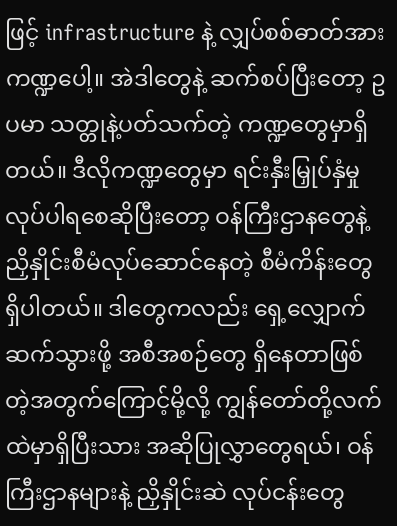ဖြင့် infrastructure နဲ့ လျှပ်စစ်ဓာတ်အားကဏ္ဍပေါ့။ အဲဒါတွေနဲ့ ဆက်စပ်ပြီးတော့ ဥပမာ သတ္တုနဲ့ပတ်သက်တဲ့ ကဏ္ဍတွေမှာရှိတယ်။ ဒီလိုကဏ္ဍတွေမှာ ရင်းနှီးမြှုပ်နှံမှု လုပ်ပါရစေဆိုပြီးတော့ ဝန်ကြီးဌာနတွေနဲ့ ညှိနှိုင်းစီမံလုပ်ဆောင်နေတဲ့ စီမံကိန်းတွေ ရှိပါတယ်။ ဒါတွေကလည်း ရှေ့လျှောက်ဆက်သွားဖို့ အစီအစဉ်တွေ ရှိနေတာဖြစ်တဲ့အတွက်ကြောင့်မို့လို့ ကျွန်တော်တို့လက်ထဲမှာရှိပြီးသား အဆိုပြုလွှာတွေရယ်၊ ဝန်ကြီးဌာနများနဲ့ ညှိနှိုင်းဆဲ လုပ်ငန်းတွေ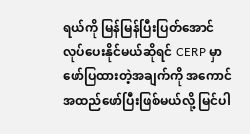ရယ်ကို မြန်မြန်ပြီးပြတ်အောင် လုပ်ပေးနိုင်မယ်ဆိုရင် CERP မှာ ဖော်ပြထားတဲ့အချက်ကို အကောင်အထည်ဖော်ပြီးဖြစ်မယ်လို့ မြင်ပါ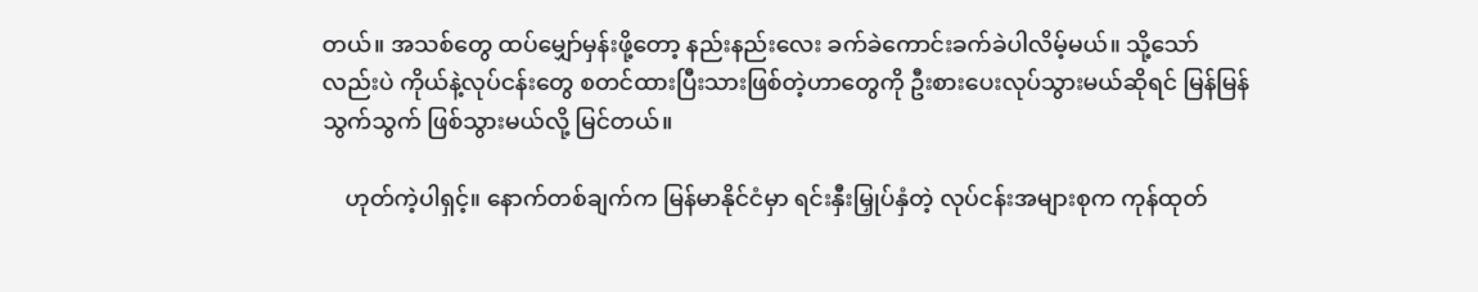တယ်။ အသစ်တွေ ထပ်မျှော်မှန်းဖို့တော့ နည်းနည်းလေး ခက်ခဲကောင်းခက်ခဲပါလိမ့်မယ်။ သို့သော်လည်းပဲ ကိုယ်နဲ့လုပ်ငန်းတွေ စတင်ထားပြီးသားဖြစ်တဲ့ဟာတွေကို ဦးစားပေးလုပ်သွားမယ်ဆိုရင် မြန်မြန်သွက်သွက် ဖြစ်သွားမယ်လို့ မြင်တယ်။

    ဟုတ်ကဲ့ပါရှင့်။ နောက်တစ်ချက်က မြန်မာနိုင်ငံမှာ ရင်းနှီးမြှုပ်နှံတဲ့ လုပ်ငန်းအများစုက ကုန်ထုတ်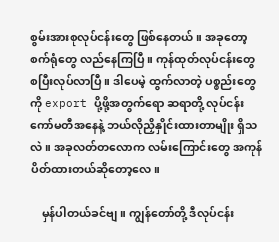စွမ်းအားစုလုပ်ငန်းတွေ ဖြစ်နေတယ်။ အခုတော့ စက်ရုံတွေ လည်နေကြပြီ။ ကုန်ထုတ်လုပ်ငန်းတွေ စပြီးလုပ်လာပြီ။ ဒါပေမဲ့ ထွက်လာတဲ့ ပစ္စည်းတွေကို export ပို့ဖို့အတွက်ရော ဆရာတို့ လုပ်ငန်းကော်မတီအနေနဲ့ ဘယ်လိုညှိနှိုင်းထားတာမျိုး ရှိသလဲ။ အခုလတ်တလောက လမ်းကြောင်းတွေ အကုန်ပိတ်ထားတယ်ဆိုတော့လေ။

    မှန်ပါတယ်ခင်ဗျ။ ကျွန်တော်တို့ ဒီလုပ်ငန်း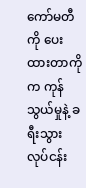ကော်မတီကို ပေးထားတာကိုက ကုန်သွယ်မှုနဲ့ ခရီးသွားလုပ်ငန်း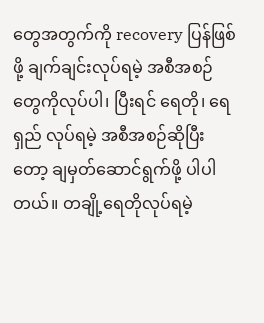တွေအတွက်ကို recovery ပြန်ဖြစ်ဖို့ ချက်ချင်းလုပ်ရမဲ့ အစီအစဉ်တွေကိုလုပ်ပါ၊ ပြီးရင် ရေတို၊ ရေရှည် လုပ်ရမဲ့ အစီအစဉ်ဆိုပြီးတော့ ချမှတ်ဆောင်ရွက်ဖို့ ပါပါတယ်။ တချို့ရေတိုလုပ်ရမဲ့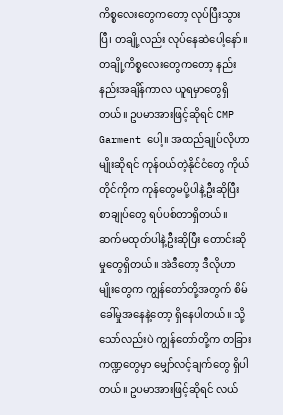ကိစ္စလေးတွေကတော့ လုပ်ပြီးသွားပြီ၊ တချို့လည်း လုပ်နေဆဲပေါ့နော်။ တချို့ကိစ္စလေးတွေကတော့ နည်းနည်းအချိန်ကာလ ယူရမှာတွေရှိတယ်။ ဥပမာအားဖြင့်ဆိုရင် CMP Garment ပေါ့။ အထည်ချုပ်လိုဟာမျိုးဆိုရင် ကုန်ဝယ်တဲ့နိုင်ငံတွေ ကိုယ်တိုင်ကိုက ကုန်တွေမပို့ပါနဲ့ဦးဆိုပြီး စာချုပ်တွေ ရပ်ပစ်တာရှိတယ်။ ဆက်မထုတ်ပါနဲ့ဦးဆိုပြီး တောင်းဆိုမှုတွေရှိတယ်။ အဲဒီတော့ ဒီလိုဟာမျိုးတွေက ကျွန်တော်တို့အတွက် စိမ်ခေါ်မှုအနေနဲ့တော့ ရှိနေပါတယ်။ သို့သော်လည်းပဲ ကျွန်တော်တို့က တခြားကဏ္ဍတွေမှာ မျှော်လင့်ချက်တွေ ရှိပါတယ်။ ဥပမာအားဖြင့်ဆိုရင် လယ်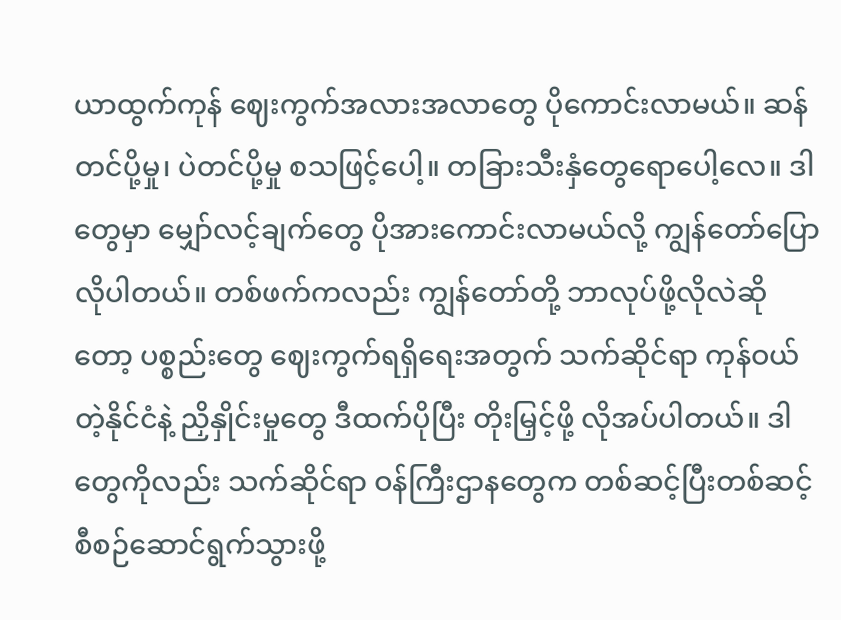ယာထွက်ကုန် ဈေးကွက်အလားအလာတွေ ပိုကောင်းလာမယ်။ ဆန်တင်ပို့မှု၊ ပဲတင်ပို့မှု စသဖြင့်ပေါ့။ တခြားသီးနှံတွေရောပေါ့လေ။ ဒါတွေမှာ မျှော်လင့်ချက်တွေ ပိုအားကောင်းလာမယ်လို့ ကျွန်တော်ပြောလိုပါတယ်။ တစ်ဖက်ကလည်း ကျွန်တော်တို့ ဘာလုပ်ဖို့လိုလဲဆိုတော့ ပစ္စည်းတွေ ဈေးကွက်ရရှိရေးအတွက် သက်ဆိုင်ရာ ကုန်ဝယ်တဲ့နိုင်ငံနဲ့ ညှိနှိုင်းမှုတွေ ဒီထက်ပိုပြီး တိုးမြှင့်ဖို့ လိုအပ်ပါတယ်။ ဒါတွေကိုလည်း သက်ဆိုင်ရာ ဝန်ကြီးဌာနတွေက တစ်ဆင့်ပြီးတစ်ဆင့် စီစဉ်ဆောင်ရွက်သွားဖို့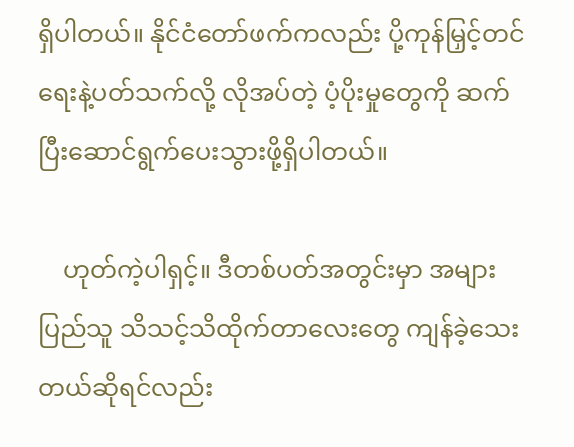ရှိပါတယ်။ နိုင်ငံတော်ဖက်ကလည်း ပို့ကုန်မြှင့်တင်ရေးနဲ့ပတ်သက်လို့ လိုအပ်တဲ့ ပံ့ပိုးမှုတွေကို ဆက်ပြီးဆောင်ရွက်ပေးသွားဖို့ရှိပါတယ်။

    ဟုတ်ကဲ့ပါရှင့်။ ဒီတစ်ပတ်အတွင်းမှာ အများပြည်သူ သိသင့်သိထိုက်တာလေးတွေ ကျန်ခဲ့သေးတယ်ဆိုရင်လည်း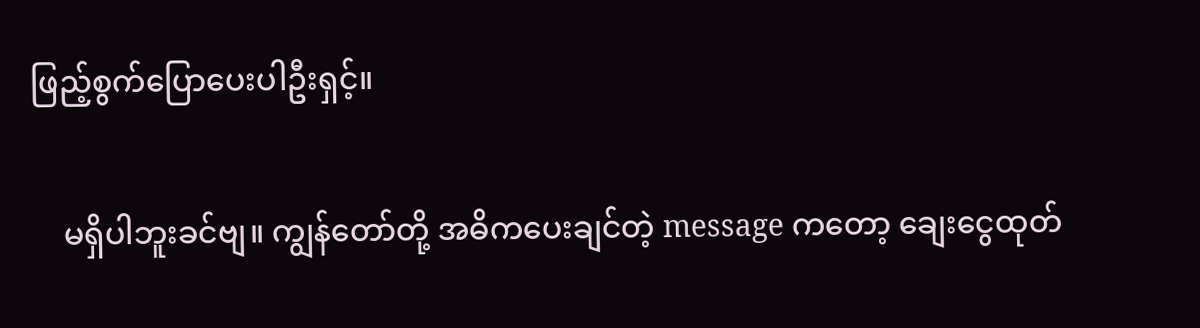ဖြည့်စွက်ပြောပေးပါဦးရှင့်။

    မရှိပါဘူးခင်ဗျ။ ကျွန်တော်တို့ အဓိကပေးချင်တဲ့ message ကတော့ ချေးငွေထုတ်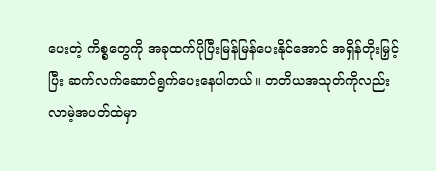ပေးတဲ့ ကိစ္စတွေကို အခုထက်ပိုပြီးမြန်မြန်ပေးနိုင်အောင် အရှိန်တိုးမြှင့်ပြီး ဆက်လက်ဆောင်ရွက်ပေးနေပါတယ်။ တတိယအသုတ်ကိုလည်း လာမဲ့အပတ်ထဲမှာ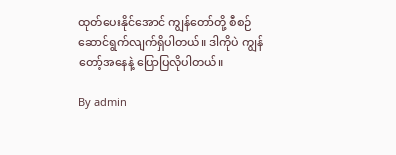ထုတ်ပေးနိုင်အောင် ကျွန်တော်တို့ စီစဉ်ဆောင်ရွက်လျက်ရှိပါတယ်။ ဒါကိုပဲ ကျွန်တော့်အနေနဲ့ ပြောပြလိုပါတယ်။

By admin